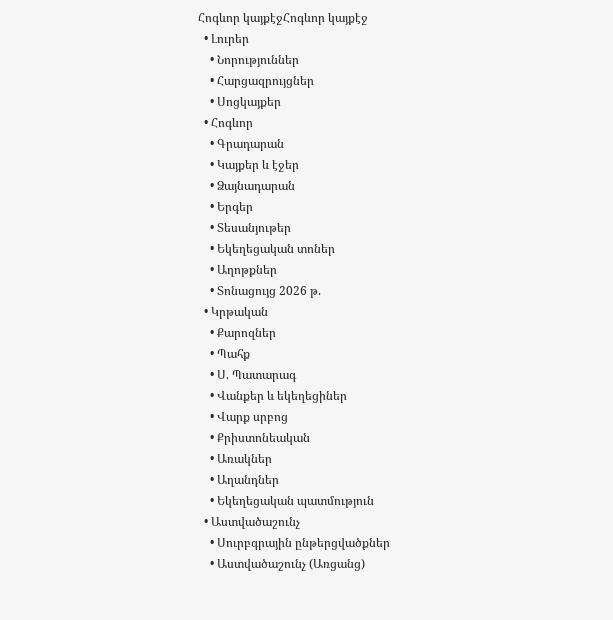Հոգևոր կայքէջՀոգևոր կայքէջ
  • Լուրեր
    • Նորություններ
    • Հարցազրույցներ
    • Սոցկայքեր
  • Հոգևոր
    • Գրադարան
    • Կայքեր և էջեր
    • Ձայնադարան
    • Երգեր
    • Տեսանյութեր
    • Եկեղեցական տոներ
    • Աղոթքներ
    • Տոնացույց 2026 թ.
  • Կրթական
    • Քարոզներ
    • Պահք
    • Ս. Պատարագ
    • Վանքեր և եկեղեցիներ
    • Վարք սրբոց
    • Քրիստոնեական
    • Առակներ
    • Աղանդներ
    • Եկեղեցական պատմություն
  • Աստվածաշունչ
    • Սուրբգրային ընթերցվածքներ
    • Աստվածաշունչ (Առցանց)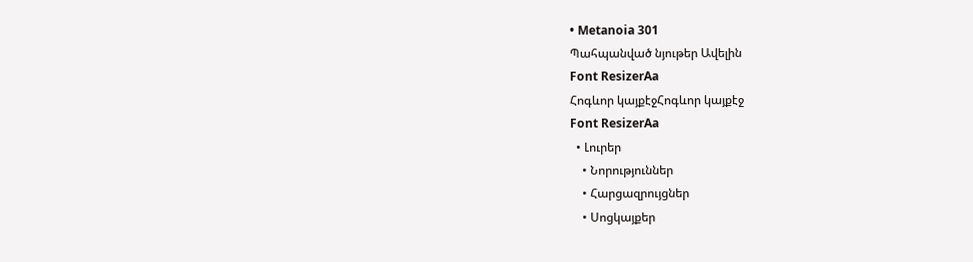• Metanoia 301
Պահպանված նյութեր Ավելին
Font ResizerAa
Հոգևոր կայքէջՀոգևոր կայքէջ
Font ResizerAa
  • Լուրեր
    • Նորություններ
    • Հարցազրույցներ
    • Սոցկայքեր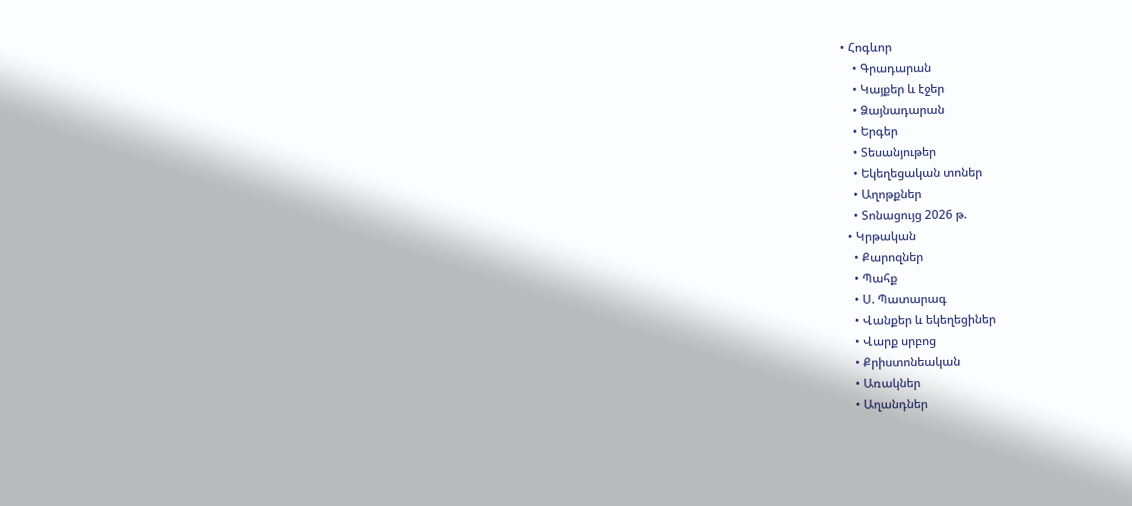• Հոգևոր
    • Գրադարան
    • Կայքեր և էջեր
    • Ձայնադարան
    • Երգեր
    • Տեսանյութեր
    • Եկեղեցական տոներ
    • Աղոթքներ
    • Տոնացույց 2026 թ.
  • Կրթական
    • Քարոզներ
    • Պահք
    • Ս. Պատարագ
    • Վանքեր և եկեղեցիներ
    • Վարք սրբոց
    • Քրիստոնեական
    • Առակներ
    • Աղանդներ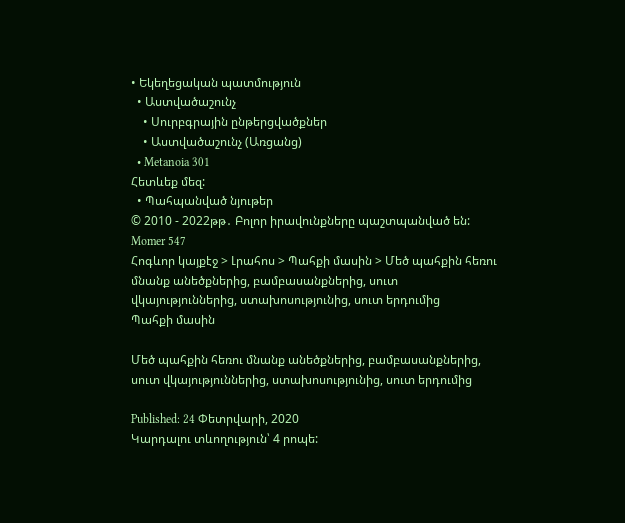• Եկեղեցական պատմություն
  • Աստվածաշունչ
    • Սուրբգրային ընթերցվածքներ
    • Աստվածաշունչ (Առցանց)
  • Metanoia 301
Հետևեք մեզ:
  • Պահպանված նյութեր
© 2010 - 2022թթ․ Բոլոր իրավունքները պաշտպանված են:
Momer 547
Հոգևոր կայքէջ > Լրահոս > Պահքի մասին > Մեծ պահքին հեռու մնանք անեծքներից, բամբասանքներից, սուտ վկայություններից, ստախոսությունից, սուտ երդումից
Պահքի մասին

Մեծ պահքին հեռու մնանք անեծքներից, բամբասանքներից, սուտ վկայություններից, ստախոսությունից, սուտ երդումից

Published: 24 Փետրվարի, 2020
Կարդալու տևողություն՝ 4 րոպե: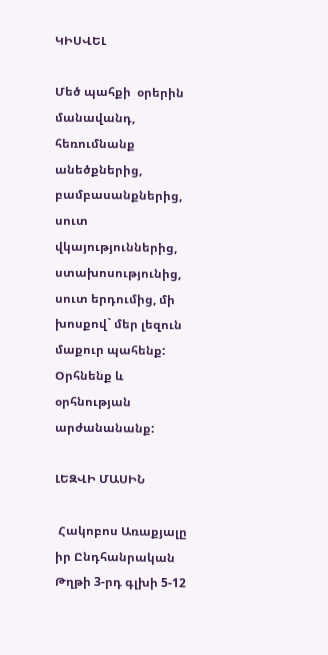ԿԻՍՎԵԼ

Մեծ պահքի  օրերին մանավանդ, հեռումնանք անեծքներից, բամբասանքներից, սուտ վկայություններից, ստախոսությունից, սուտ երդումից, մի խոսքով` մեր լեզուն մաքուր պահենք: Օրհնենք և օրհնության արժանանանք:

ԼԵԶՎԻ ՄԱՍԻՆ

 Հակոբոս Առաքյալը իր Ընդհանրական Թղթի 3-րդ գլխի 5-12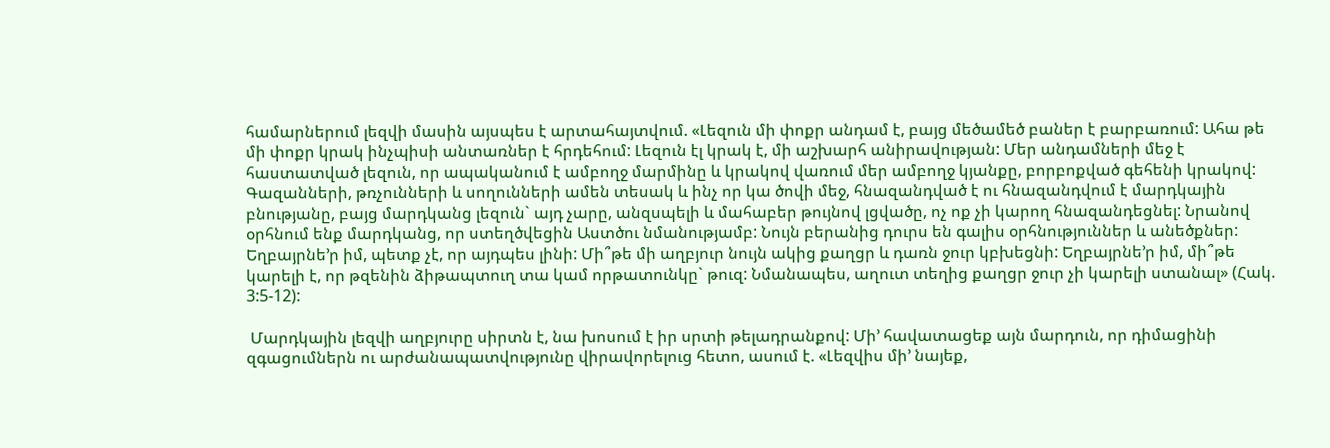համարներում լեզվի մասին այսպես է արտահայտվում. «Լեզուն մի փոքր անդամ է, բայց մեծամեծ բաներ է բարբառում: Ահա թե մի փոքր կրակ ինչպիսի անտառներ է հրդեհում: Լեզուն էլ կրակ է, մի աշխարհ անիրավության: Մեր անդամների մեջ է հաստատված լեզուն, որ ապականում է ամբողջ մարմինը և կրակով վառում մեր ամբողջ կյանքը, բորբոքված գեհենի կրակով: Գազանների, թռչունների և սողունների ամեն տեսակ և ինչ որ կա ծովի մեջ, հնազանդված է ու հնազանդվում է մարդկային բնությանը, բայց մարդկանց լեզուն` այդ չարը, անզսպելի և մահաբեր թույնով լցվածը, ոչ ոք չի կարող հնազանդեցնել: Նրանով օրհնում ենք մարդկանց, որ ստեղծվեցին Աստծու նմանությամբ: Նույն բերանից դուրս են գալիս օրհնություններ և անեծքներ: Եղբայրնե’ր իմ, պետք չէ, որ այդպես լինի: Մի՞թե մի աղբյուր նույն ակից քաղցր և դառն ջուր կբխեցնի: Եղբայրնե’ր իմ, մի՞թե կարելի է, որ թզենին ձիթապտուղ տա կամ որթատունկը` թուզ: Նմանապես, աղուտ տեղից քաղցր ջուր չի կարելի ստանալ» (Հակ. 3:5-12):

 Մարդկային լեզվի աղբյուրը սիրտն է, նա խոսում է իր սրտի թելադրանքով: Մի’ հավատացեք այն մարդուն, որ դիմացինի զգացումներն ու արժանապատվությունը վիրավորելուց հետո, ասում է. «Լեզվիս մի’ նայեք,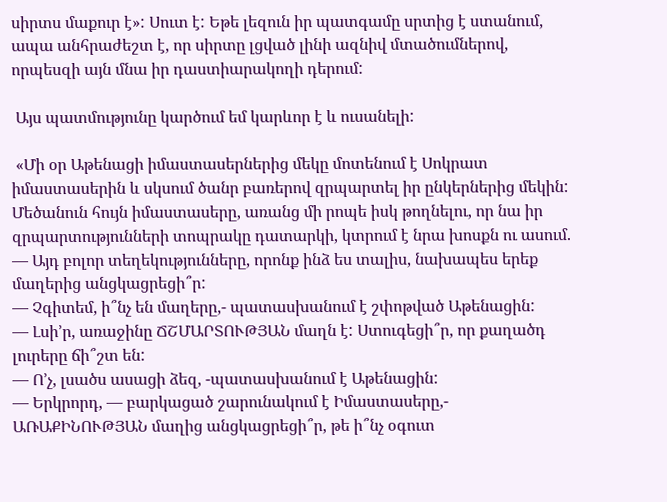սիրտս մաքուր է»: Սուտ է: Եթե լեզուն իր պատգամը սրտից է ստանում, ապա անհրաժեշտ է, որ սիրտը լցված լինի ազնիվ մտածումներով, որպեսզի այն մնա իր դաստիարակողի դերում:

 Այս պատմությունը կարծում եմ կարևոր է և ուսանելի:

 «Մի օր Աթենացի իմաստասերներից մեկը մոտենում է Սոկրատ իմաստասերին և սկսում ծանր բառերով զրպարտել իր ընկերներից մեկին: Մեծանուն հույն իմաստասերը, առանց մի րոպե իսկ թողնելու, որ նա իր զրպարտությունների տոպրակը դատարկի, կտրում է նրա խոսքն ու ասում.
— Այդ բոլոր տեղեկությունները, որոնք ինձ ես տալիս, նախապես երեք մաղերից անցկացրեցի՞ր:
— Չգիտեմ, ի՞նչ են մաղերը,- պատասխանում է շփոթված Աթենացին:
— Լսի’ր, առաջինը ՃՇՄԱՐՏՈՒԹՅԱՆ մաղն է: Ստուգեցի՞ր, որ քաղածդ լուրերը ճի՞շտ են:
— Ո’չ, լսածս ասացի ձեզ, -պատասխանում է Աթենացին:
— Երկրորդ, — բարկացած շարունակում է Իմաստասերը,- ԱՌԱՔԻՆՈՒԹՅԱՆ մաղից անցկացրեցի՞ր, թե ի՞նչ օգուտ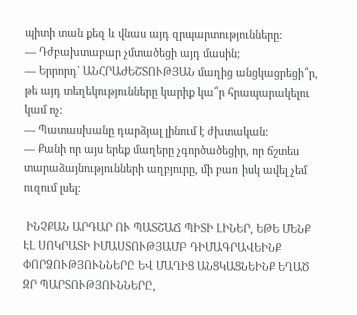պիտի տան քեզ և վնաս այդ զրպարտությունները:
— Դժբախտաբար չմտածեցի այդ մասին;
— Երրորդ` ԱՆՀՐԱԺԵՇՏՈՒԹՅԱՆ մաղից անցկացրեցի՞ր, թե այդ տեղեկությունները կարիք կա՞ր հրապարակելու կամ ոչ:
— Պատասխանը դարձյալ լինում է ժխտական:
— Քանի որ այս երեք մաղերը չգործածեցիր, որ ճշտես տարաձայնությունների աղբյուրը, մի բառ իսկ ավել չեմ ուզում լսել:

 ԻՆՉՔԱՆ ԱՐԴԱՐ ՈՒ ՊԱՏՇԱՃ ՊԻՏԻ ԼԻՆԵՐ, ԵԹԵ ՄԵՆՔ ԷԼ ՍՈԿՐԱՏԻ ԻՄԱՍՏՈՒԹՅԱՄԲ ԴԻՄԱԳՐԱՎԵԻՆՔ ՓՈՐՁՈՒԹՅՈՒՆՆԵՐԸ ԵՎ ՄԱՂԻՑ ԱՆՑԿԱՑՆԵԻՆՔ ԵՂԱԾ ԶՐ ՊԱՐՏՈՒԹՅՈՒՆՆԵՐԸ,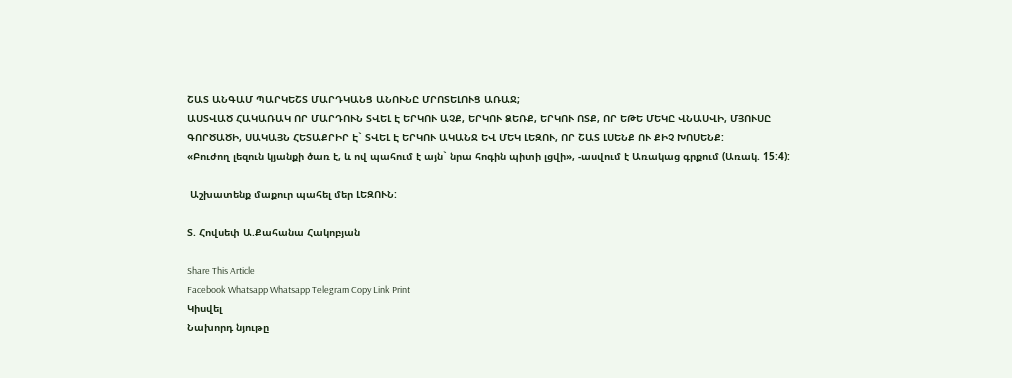ՇԱՏ ԱՆԳԱՄ ՊԱՐԿԵՇՏ ՄԱՐԴԿԱՆՑ ԱՆՈՒՆԸ ՄՐՈՏԵԼՈՒՑ ԱՌԱՋ;
ԱՍՏՎԱԾ ՀԱԿԱՌԱԿ ՈՐ ՄԱՐԴՈՒՆ ՏՎԵԼ Է ԵՐԿՈՒ ԱՉՔ, ԵՐԿՈՒ ՁԵՌՔ, ԵՐԿՈՒ ՈՏՔ, ՈՐ ԵԹԵ ՄԵԿԸ ՎՆԱՍՎԻ, ՄՅՈՒՍԸ ԳՈՐԾԱԾԻ, ՍԱԿԱՅՆ ՀԵՏԱՔՐԻՐ Է` ՏՎԵԼ Է ԵՐԿՈՒ ԱԿԱՆՋ ԵՎ ՄԵԿ ԼԵԶՈՒ, ՈՐ ՇԱՏ ԼՍԵՆՔ ՈՒ ՔԻՉ ԽՈՍԵՆՔ:
«Բուժող լեզուն կյանքի ծառ է, և ով պահում է այն` նրա հոգին պիտի լցվի», -ասվում է Առակաց գրքում (Առակ. 15:4):

 Աշխատենք մաքուր պահել մեր ԼԵԶՈՒՆ:

Տ. Հովսեփ Ա.Քահանա Հակոբյան

Share This Article
Facebook Whatsapp Whatsapp Telegram Copy Link Print
Կիսվել
Նախորդ նյութը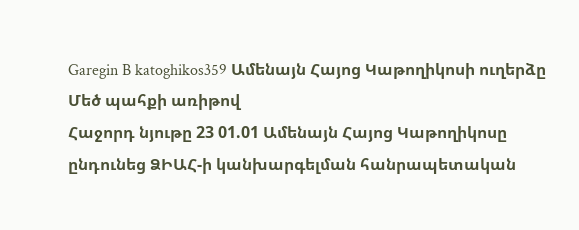Garegin B katoghikos359 Ամենայն Հայոց Կաթողիկոսի ուղերձը Մեծ պահքի առիթով
Հաջորդ նյութը 23 01.01 Ամենայն Հայոց Կաթողիկոսը ընդունեց ՁԻԱՀ-ի կանխարգելման հանրապետական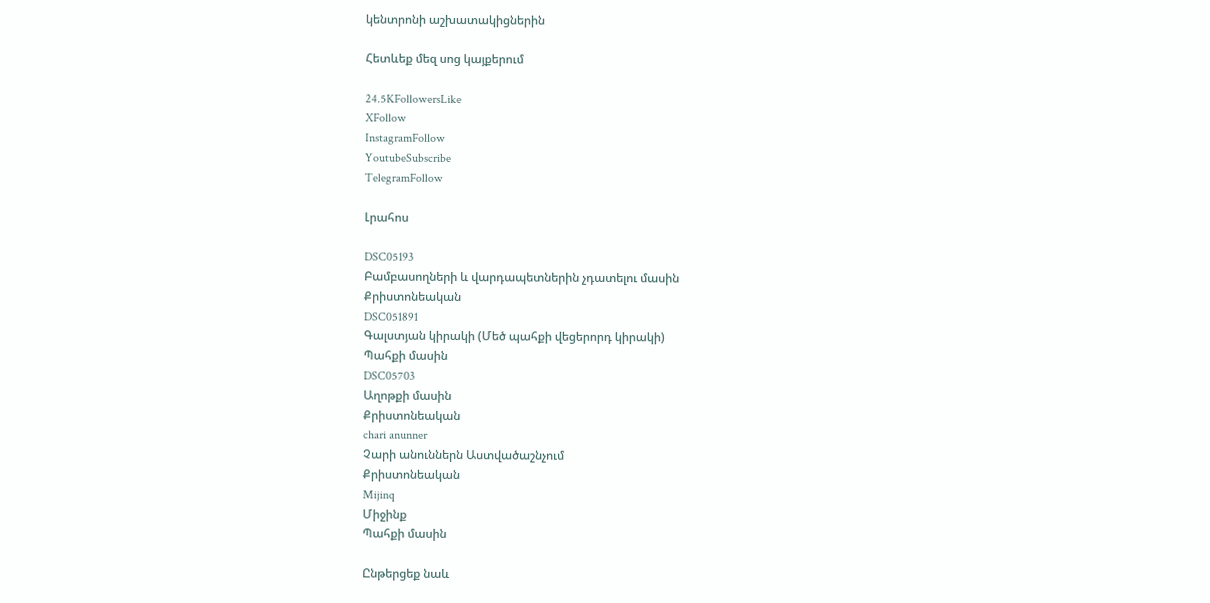կենտրոնի աշխատակիցներին

Հետևեք մեզ սոց կայքերում

24.5KFollowersLike
XFollow
InstagramFollow
YoutubeSubscribe
TelegramFollow

Լրահոս

DSC05193
Բամբասողների և վարդապետներին չդատելու մասին
Քրիստոնեական
DSC051891
Գալստյան կիրակի (Մեծ պահքի վեցերորդ կիրակի)
Պահքի մասին
DSC05703
Աղոթքի մասին
Քրիստոնեական
chari anunner
Չարի անուններն Աստվածաշնչում
Քրիստոնեական
Mijinq
Միջինք
Պահքի մասին

Ընթերցեք նաև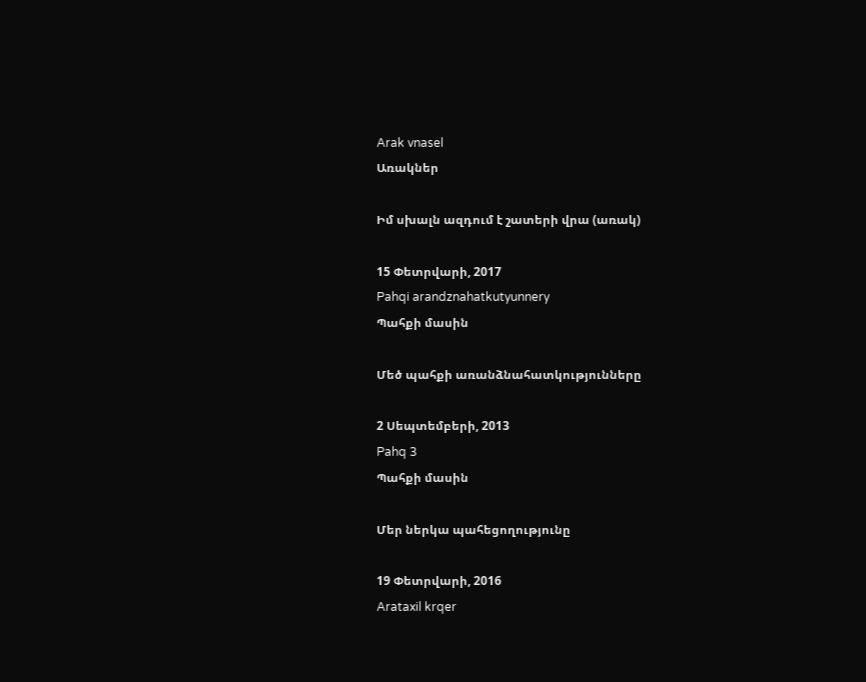Arak vnasel
Առակներ

Իմ սխալն ազդում է շատերի վրա (առակ)

15 Փետրվարի, 2017
Pahqi arandznahatkutyunnery
Պահքի մասին

Մեծ պահքի առանձնահատկությունները

2 Սեպտեմբերի, 2013
Pahq 3
Պահքի մասին

Մեր ներկա պահեցողությունը

19 Փետրվարի, 2016
Arataxil krqer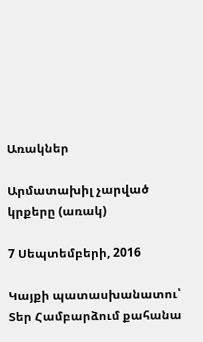Առակներ

Արմատախիլ չարված կրքերը (առակ)

7 Սեպտեմբերի, 2016

Կայքի պատասխանատու՝
Տեր Համբարձում քահանա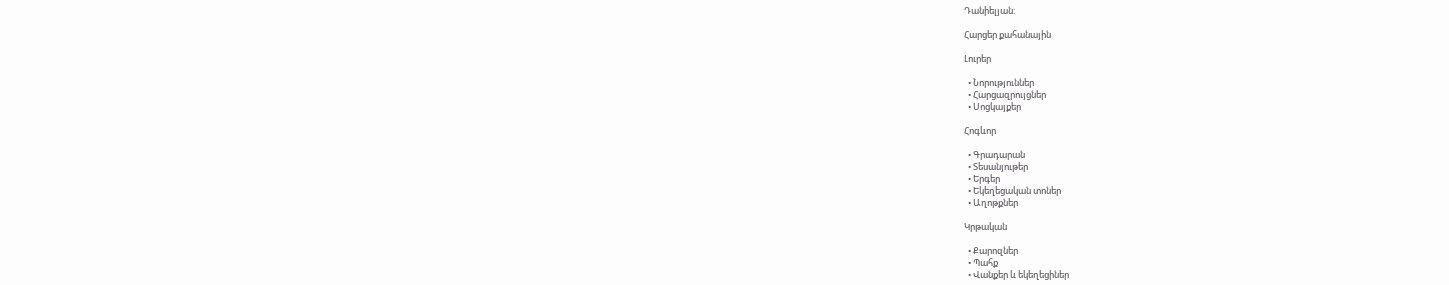Դանիելյան:

Հարցեր քահանային

Լուրեր

  • Նորություններ
  • Հարցազրույցներ
  • Սոցկայքեր

Հոգևոր

  • Գրադարան
  • Տեսանյութեր
  • Երգեր
  • Եկեղեցական տոներ
  • Աղոթքներ

Կրթական

  • Քարոզներ
  • Պահք
  • Վանքեր և եկեղեցիներ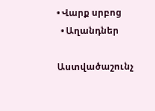• Վարք սրբոց
  • Աղանդներ

Աստվածաշունչ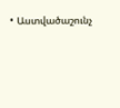• Աստվածաշունչ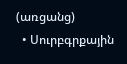(առցանց)
  • Սուրբգրքային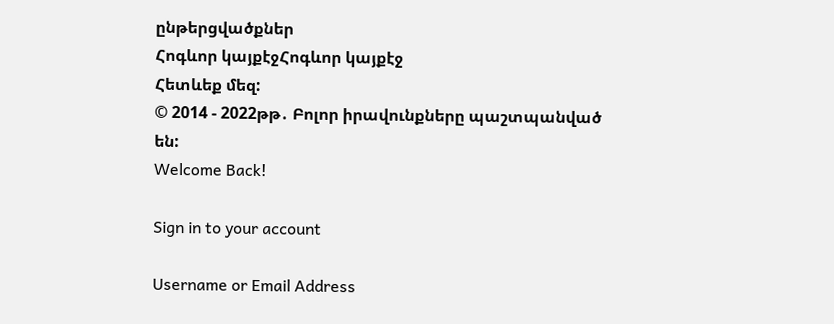ընթերցվածքներ
Հոգևոր կայքէջՀոգևոր կայքէջ
Հետևեք մեզ:
© 2014 - 2022թթ․ Բոլոր իրավունքները պաշտպանված են:
Welcome Back!

Sign in to your account

Username or Email Address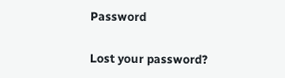Password

Lost your password?